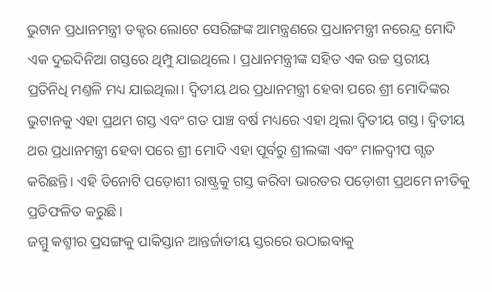ଭୁଟାନ ପ୍ରଧାନମନ୍ତ୍ରୀ ଡକ୍ଟର ଲୋଟେ ସେରିଙ୍ଗଙ୍କ ଆମନ୍ତ୍ରଣରେ ପ୍ରଧାନମନ୍ତ୍ରୀ ନରେନ୍ଦ୍ର ମୋଦି ଏକ ଦୁଇଦିନିଆ ଗସ୍ତରେ ଥିମ୍ପୁ ଯାଇଥିଲେ। ପ୍ରଧାନମନ୍ତ୍ରୀଙ୍କ ସହିତ ଏକ ଉଚ୍ଚ ସ୍ତରୀୟ ପ୍ରତିନିଧି ମଣ୍ତଳି ମଧ୍ୟ ଯାଇଥିଲା। ଦ୍ବିତୀୟ ଥର ପ୍ରଧାନମନ୍ତ୍ରୀ ହେବା ପରେ ଶ୍ରୀ ମୋଦିଙ୍କର ଭୁଟାନକୁ ଏହା ପ୍ରଥମ ଗସ୍ତ ଏବଂ ଗତ ପାଞ୍ଚ ବର୍ଷ ମଧ୍ୟରେ ଏହା ଥିଲା ଦ୍ବିତୀୟ ଗସ୍ତ। ଦ୍ବିତୀୟ ଥର ପ୍ରଧାନମନ୍ତ୍ରୀ ହେବା ପରେ ଶ୍ରୀ ମୋଦି ଏହା ପୂର୍ବରୁ ଶ୍ରୀଲଙ୍କା ଏବଂ ମାଳଦ୍ବୀପ ଗ୍ସତ କରିଛନ୍ତି। ଏହି ତିନୋଟି ପଡ଼ୋଶୀ ରାଷ୍ଟ୍ରକୁ ଗସ୍ତ କରିବା ଭାରତର ପଡ଼ୋଶୀ ପ୍ରଥମେ ନୀତିକୁ ପ୍ରତିଫଳିତ କରୁଛି।
ଜମ୍ମୁ କଶ୍ମୀର ପ୍ରସଙ୍ଗକୁ ପାକିସ୍ତାନ ଆନ୍ତର୍ଜାତୀୟ ସ୍ତରରେ ଉଠାଇବାକୁ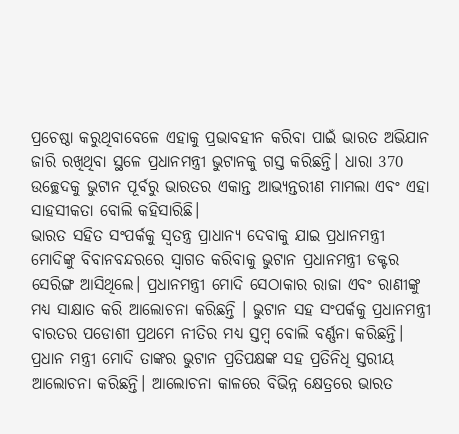ପ୍ରଚେଷ୍ଠା କରୁଥିବାବେଳେ ଏହାକୁ ପ୍ରଭାବହୀନ କରିବା ପାଇଁ ଭାରତ ଅଭିଯାନ ଜାରି ରଖିଥିବା ସ୍ଥଳେ ପ୍ରଧାନମନ୍ତ୍ରୀ ଭୁଟାନକୁ ଗସ୍ତ କରିଛନ୍ତି। ଧାରା 370 ଉଚ୍ଛେଦକୁ ଭୁଟାନ ପୂର୍ବରୁ ଭାରତର ଏକାନ୍ତ ଆଭ୍ୟନ୍ତରୀଣ ମାମଲା ଏବଂ ଏହା ସାହସୀକତା ବୋଲି କହିସାରିଛି।
ଭାରତ ସହିତ ସଂପର୍କକୁ ସ୍ବତନ୍ତ୍ର ପ୍ରାଧାନ୍ୟ ଦେବାକୁ ଯାଇ ପ୍ରଧାନମନ୍ତ୍ରୀ ମୋଦିଙ୍କୁ ବିବାନବନ୍ଦରରେ ସ୍ବାଗତ କରିବାକୁ ଭୁଟାନ ପ୍ରଧାନମନ୍ତ୍ରୀ ଡକ୍ଟର ସେରିଙ୍ଗ ଆସିଥିଲେ। ପ୍ରଧାନମନ୍ତ୍ରୀ ମୋଦି ସେଠାକାର ରାଜା ଏବଂ ରାଣୀଙ୍କୁ ମଧ୍ୟ ସାକ୍ଷାତ କରି ଆଲୋଚନା କରିଛନ୍ତି । ଭୁଟାନ ସହ ସଂପର୍କକୁ ପ୍ରଧାନମନ୍ତ୍ରୀ ବାରତର ପଡୋଶୀ ପ୍ରଥମେ ନୀତିର ମଧ୍ୟ ସ୍ତମ୍ବ ବୋଲି ବର୍ଣ୍ଣନା କରିଛନ୍ତି।
ପ୍ରଧାନ ମନ୍ତ୍ରୀ ମୋଦି ତାଙ୍କର ଭୁଟାନ ପ୍ରତିପକ୍ଷଙ୍କ ସହ ପ୍ରତିନିଧି ସ୍ତରୀୟ ଆଲୋଚନା କରିଛନ୍ତି। ଆଲୋଚନା କାଳରେ ବିଭିନ୍ନ କ୍ଷେତ୍ରରେ ଭାରତ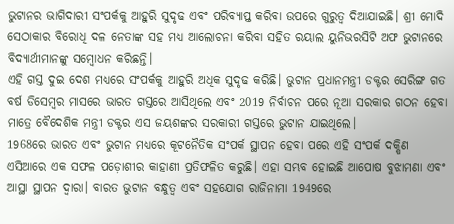ଭୁଟାନର ଭାଗିଦାରୀ ସଂପର୍କକୁ ଆହୁରି ସୁଦୃଢ ଏବଂ ପରିବ୍ୟାପ୍ତ କରିବା ଉପରେ ଗୁରୁତ୍ବ ଦିଆଯାଇଛି। ଶ୍ରୀ ମୋଦି ସେଠାକାର ବିରୋଧି ଦଳ ନେତାଙ୍କ ସହ ମଧ୍ୟ ଆଲୋଚନା କରିବା ସହିତ ରୟାଲ ୟୁନିଭରସିଟି ଅଫ ଭୁଟାନରେ ବିଦ୍ୟାର୍ଥୀମାନଙ୍କୁ ସମ୍ବୋଧନ କରିଛନ୍ତି।
ଏହି ଗସ୍ତ ଦୁଇ ଦେଶ ମଧ୍ୟରେ ସଂପର୍କକୁ ଆହୁରି ଅଧିକ ସୁଦୃଢ କରିଛି। ଭୁଟାନ ପ୍ରଧାନମନ୍ତ୍ରୀ ଡକ୍ଟର ସେରିଙ୍ଗ ଗତ ବର୍ଷ ଡିସେମ୍ବର ମାସରେ ଭାରତ ଗସ୍ତରେ ଆସିଥିଲେ ଏବଂ 2019 ନିର୍ବାଚନ ପରେ ନୂଆ ସରକାର ଗଠନ ହେବା ମାତ୍ରେ ବୈଦେଶିକ ମନ୍ତ୍ରୀ ଡକ୍ଟର ଏସ ଜୟଶଙ୍କର ସରକାରୀ ଗସ୍ତରେ ଭୁଟାନ ଯାଇଥିଲେ।
1968ରେ ଭାରତ ଏବଂ ଭୁଟାନ ମଧ୍ୟରେ କୂଟନୈତିକ ସଂପର୍କ ସ୍ଥାପନ ହେବା ପରେ ଏହି ସଂପର୍କ ଦକ୍ଷିଣ ଏସିଆରେ ଏକ ସଫଳ ପଡ଼ୋଶୀର କାହାଣୀ ପ୍ରତିଫଳିତ କରୁଛି। ଏହା ସମ୍ଭବ ହୋଇଛି ଆପୋଷ ବୁଝାମଣା ଏବଂ ଆସ୍ଥା ସ୍ଥାପନ ଦ୍ବାରା। ବାରତ ଭୁଟାନ ବନ୍ଧୁତ୍ବ ଏବଂ ସହଯୋଗ ରାଜିନାମା 1949ରେ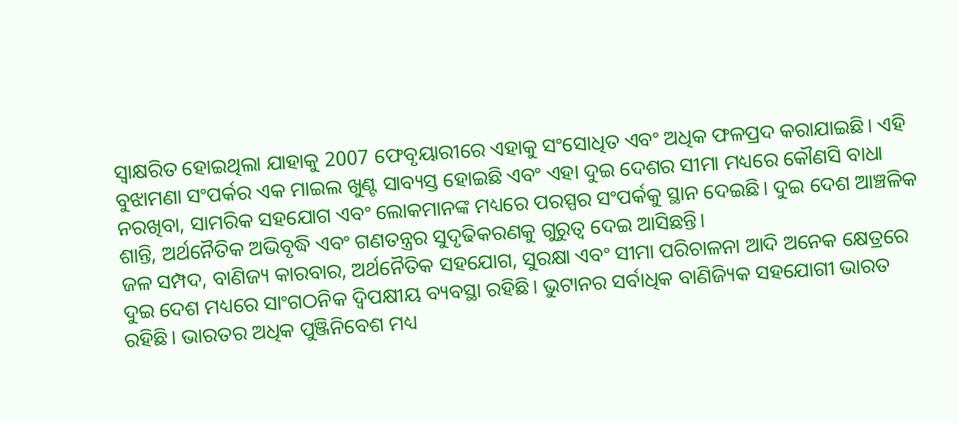ସ୍ବାକ୍ଷରିତ ହୋଇଥିଲା ଯାହାକୁ 2007 ଫେବୃୟାରୀରେ ଏହାକୁ ସଂସୋଧିତ ଏବଂ ଅଧିକ ଫଳପ୍ରଦ କରାଯାଇଛି। ଏହି ବୁଝାମଣା ସଂପର୍କର ଏକ ମାଇଲ ଖୁଣ୍ଟ ସାବ୍ୟସ୍ତ ହୋଇଛି ଏବଂ ଏହା ଦୁଇ ଦେଶର ସୀମା ମଧ୍ୟରେ କୌଣସି ବାଧା ନରଖିବା, ସାମରିକ ସହଯୋଗ ଏବଂ ଲୋକମାନଙ୍କ ମଧ୍ୟରେ ପରସ୍ପର ସଂପର୍କକୁ ସ୍ଥାନ ଦେଇଛି। ଦୁଇ ଦେଶ ଆଞ୍ଚଳିକ ଶାନ୍ତି, ଅର୍ଥନୈତିକ ଅଭିବୃଦ୍ଧି ଏବଂ ଗଣତନ୍ତ୍ରର ସୁଦୃଢିକରଣକୁ ଗୁରୁତ୍ବ ଦେଇ ଆସିଛନ୍ତି।
ଜଳ ସମ୍ପଦ, ବାଣିଜ୍ୟ କାରବାର, ଅର୍ଥନୈତିକ ସହଯୋଗ, ସୁରକ୍ଷା ଏବଂ ସୀମା ପରିଚାଳନା ଆଦି ଅନେକ କ୍ଷେତ୍ରରେ ଦୁଇ ଦେଶ ମଧ୍ୟରେ ସାଂଗଠନିକ ଦ୍ବିପକ୍ଷୀୟ ବ୍ୟବସ୍ଥା ରହିଛି। ଭୁଟାନର ସର୍ବାଧିକ ବାଣିଜ୍ୟିକ ସହଯୋଗୀ ଭାରତ ରହିଛି। ଭାରତର ଅଧିକ ପୁଞ୍ଜିନିବେଶ ମଧ୍ୟ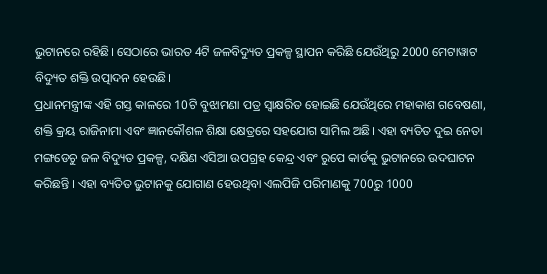ଭୁଟାନରେ ରହିଛି। ସେଠାରେ ଭାରତ 4ଟି ଜଳବିଦ୍ୟୁତ ପ୍ରକଳ୍ପ ସ୍ଥାପନ କରିଛି ଯେଉଁଥିରୁ 2000 ମେଟାୱାଟ ବିଦ୍ୟୁତ ଶକ୍ତି ଉତ୍ପାଦନ ହେଉଛି।
ପ୍ରଧାନମନ୍ତ୍ରୀଙ୍କ ଏହି ଗସ୍ତ କାଳରେ 10ଟି ବୁଝାମଣା ପତ୍ର ସ୍ବାକ୍ଷରିତ ହୋଇଛି ଯେଉଁଥିରେ ମହାକାଶ ଗବେଷଣା, ଶକ୍ତି କ୍ରୟ ରାଜିନାମା ଏବଂ ଜ୍ଞାନକୌଶଳ ଶିକ୍ଷା କ୍ଷେତ୍ରରେ ସହଯୋଗ ସାମିଲ ଅଛି। ଏହା ବ୍ୟତିତ ଦୁଇ ନେତା ମଙ୍ଗଡେଚୁ ଜଳ ବିଦ୍ୟୁତ ପ୍ରକଳ୍ପ, ଦକ୍ଷିଣ ଏସିଆ ଉପଗ୍ରହ କେନ୍ଦ୍ର ଏବଂ ରୁପେ କାର୍ଡକୁ ଭୁଟାନରେ ଉଦଘାଟନ କରିଛନ୍ତି । ଏହା ବ୍ୟତିତ ଭୁଟାନକୁ ଯୋଗାଣ ହେଉଥିବା ଏଲପିଜି ପରିମାଣକୁ 700ରୁ 1000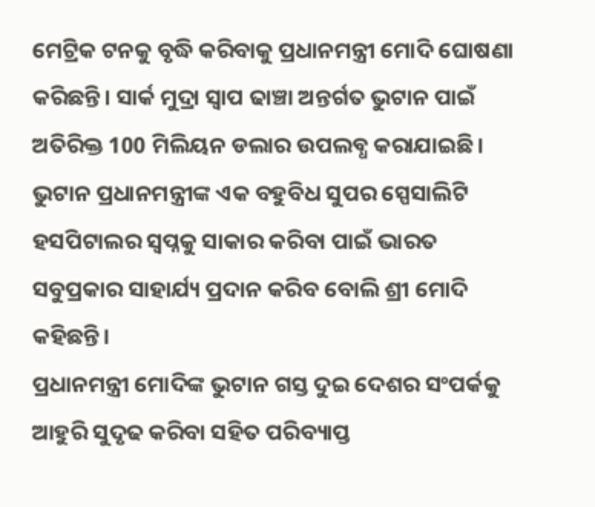ମେଟ୍ରିକ ଟନକୁ ବୃଦ୍ଧି କରିବାକୁ ପ୍ରଧାନମନ୍ତ୍ରୀ ମୋଦି ଘୋଷଣା କରିଛନ୍ତି। ସାର୍କ ମୁଦ୍ରା ସ୍ବାପ ଢାଞ୍ଚା ଅନ୍ତର୍ଗତ ଭୁଟାନ ପାଇଁ ଅତିରିକ୍ତ 100 ମିଲିୟନ ଡଲାର ଉପଲବ୍ଧ କରାଯାଇଛି। ଭୁଟାନ ପ୍ରଧାନମନ୍ତ୍ରୀଙ୍କ ଏକ ବହୁବିଧ ସୁପର ସ୍ପେସାଲିଟି ହସପିଟାଲର ସ୍ବପ୍ନକୁ ସାକାର କରିବା ପାଇଁ ଭାରତ ସବୁପ୍ରକାର ସାହାର୍ଯ୍ୟ ପ୍ରଦାନ କରିବ ବୋଲି ଶ୍ରୀ ମୋଦି କହିଛନ୍ତି।
ପ୍ରଧାନମନ୍ତ୍ରୀ ମୋଦିଙ୍କ ଭୁଟାନ ଗସ୍ତ ଦୁଇ ଦେଶର ସଂପର୍କକୁ ଆହୁରି ସୁଦୃଢ କରିବା ସହିତ ପରିବ୍ୟାପ୍ତ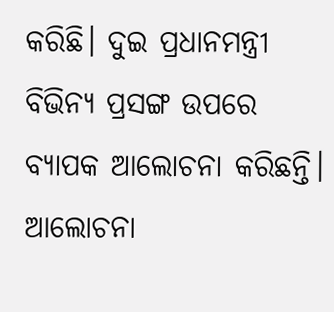କରିଛି। ଦୁଇ ପ୍ରଧାନମନ୍ତ୍ରୀ ବିଭିନ୍ୟ ପ୍ରସଙ୍ଗ ଉପରେ ବ୍ୟାପକ ଆଲୋଚନା କରିଛନ୍ତି। ଆଲୋଚନା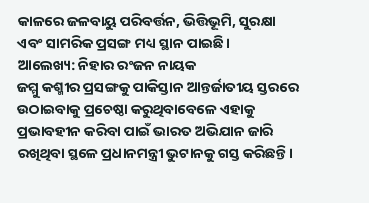କାଳରେ ଜଳବାୟୁ ପରିବର୍ତ୍ତନ, ଭିତ୍ତିଭୂମି, ସୁରକ୍ଷା ଏବଂ ସାମରିକ ପ୍ରସଙ୍ଗ ମଧ୍ୟ ସ୍ଥାନ ପାଇଛି।
ଆଲେଖ୍ୟ: ନିହାର ରଂଜନ ନାୟକ
ଜମ୍ମୁ କଶ୍ମୀର ପ୍ରସଙ୍ଗକୁ ପାକିସ୍ତାନ ଆନ୍ତର୍ଜାତୀୟ ସ୍ତରରେ ଉଠାଇବାକୁ ପ୍ରଚେଷ୍ଠା କରୁଥିବାବେଳେ ଏହାକୁ ପ୍ରଭାବହୀନ କରିବା ପାଇଁ ଭାରତ ଅଭିଯାନ ଜାରି ରଖିଥିବା ସ୍ଥଳେ ପ୍ରଧାନମନ୍ତ୍ରୀ ଭୁଟାନକୁ ଗସ୍ତ କରିଛନ୍ତି।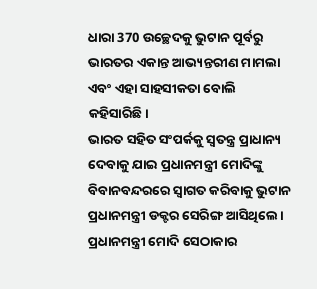ଧାରା 370 ଉଚ୍ଛେଦକୁ ଭୁଟାନ ପୂର୍ବରୁ ଭାରତର ଏକାନ୍ତ ଆଭ୍ୟନ୍ତରୀଣ ମାମଲା ଏବଂ ଏହା ସାହସୀକତା ବୋଲି କହିସାରିଛି।
ଭାରତ ସହିତ ସଂପର୍କକୁ ସ୍ବତନ୍ତ୍ର ପ୍ରାଧାନ୍ୟ ଦେବାକୁ ଯାଇ ପ୍ରଧାନମନ୍ତ୍ରୀ ମୋଦିଙ୍କୁ ବିବାନବନ୍ଦରରେ ସ୍ବାଗତ କରିବାକୁ ଭୁଟାନ ପ୍ରଧାନମନ୍ତ୍ରୀ ଡକ୍ଟର ସେରିଙ୍ଗ ଆସିଥିଲେ। ପ୍ରଧାନମନ୍ତ୍ରୀ ମୋଦି ସେଠାକାର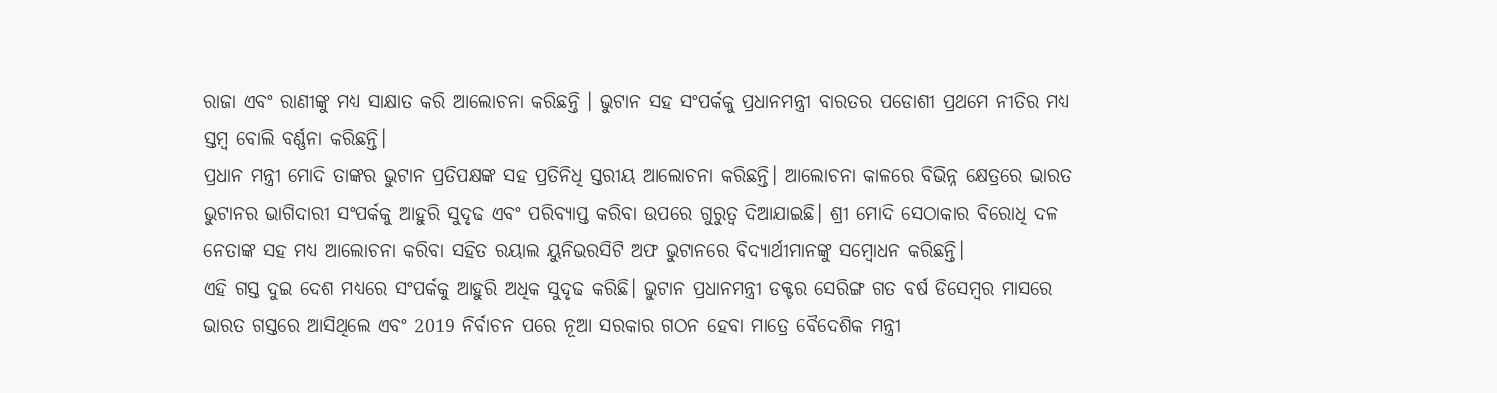ରାଜା ଏବଂ ରାଣୀଙ୍କୁ ମଧ୍ୟ ସାକ୍ଷାତ କରି ଆଲୋଚନା କରିଛନ୍ତି । ଭୁଟାନ ସହ ସଂପର୍କକୁ ପ୍ରଧାନମନ୍ତ୍ରୀ ବାରତର ପଡୋଶୀ ପ୍ରଥମେ ନୀତିର ମଧ୍ୟ ସ୍ତମ୍ବ ବୋଲି ବର୍ଣ୍ଣନା କରିଛନ୍ତି।
ପ୍ରଧାନ ମନ୍ତ୍ରୀ ମୋଦି ତାଙ୍କର ଭୁଟାନ ପ୍ରତିପକ୍ଷଙ୍କ ସହ ପ୍ରତିନିଧି ସ୍ତରୀୟ ଆଲୋଚନା କରିଛନ୍ତି। ଆଲୋଚନା କାଳରେ ବିଭିନ୍ନ କ୍ଷେତ୍ରରେ ଭାରତ ଭୁଟାନର ଭାଗିଦାରୀ ସଂପର୍କକୁ ଆହୁରି ସୁଦୃଢ ଏବଂ ପରିବ୍ୟାପ୍ତ କରିବା ଉପରେ ଗୁରୁତ୍ବ ଦିଆଯାଇଛି। ଶ୍ରୀ ମୋଦି ସେଠାକାର ବିରୋଧି ଦଳ ନେତାଙ୍କ ସହ ମଧ୍ୟ ଆଲୋଚନା କରିବା ସହିତ ରୟାଲ ୟୁନିଭରସିଟି ଅଫ ଭୁଟାନରେ ବିଦ୍ୟାର୍ଥୀମାନଙ୍କୁ ସମ୍ବୋଧନ କରିଛନ୍ତି।
ଏହି ଗସ୍ତ ଦୁଇ ଦେଶ ମଧ୍ୟରେ ସଂପର୍କକୁ ଆହୁରି ଅଧିକ ସୁଦୃଢ କରିଛି। ଭୁଟାନ ପ୍ରଧାନମନ୍ତ୍ରୀ ଡକ୍ଟର ସେରିଙ୍ଗ ଗତ ବର୍ଷ ଡିସେମ୍ବର ମାସରେ ଭାରତ ଗସ୍ତରେ ଆସିଥିଲେ ଏବଂ 2019 ନିର୍ବାଚନ ପରେ ନୂଆ ସରକାର ଗଠନ ହେବା ମାତ୍ରେ ବୈଦେଶିକ ମନ୍ତ୍ରୀ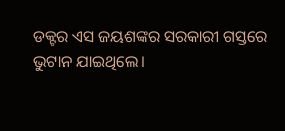ଡକ୍ଟର ଏସ ଜୟଶଙ୍କର ସରକାରୀ ଗସ୍ତରେ ଭୁଟାନ ଯାଇଥିଲେ।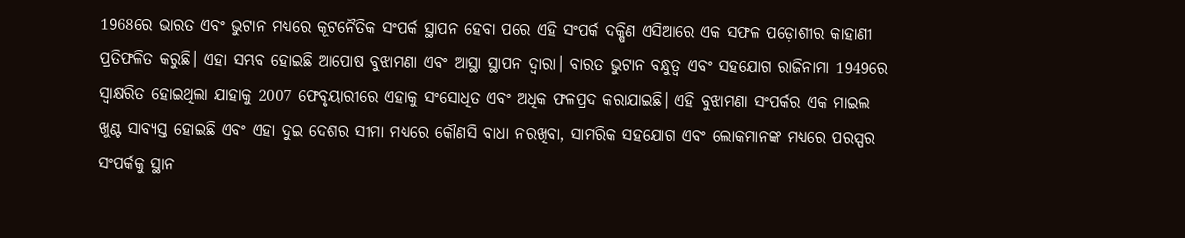1968ରେ ଭାରତ ଏବଂ ଭୁଟାନ ମଧ୍ୟରେ କୂଟନୈତିକ ସଂପର୍କ ସ୍ଥାପନ ହେବା ପରେ ଏହି ସଂପର୍କ ଦକ୍ଷିଣ ଏସିଆରେ ଏକ ସଫଳ ପଡ଼ୋଶୀର କାହାଣୀ ପ୍ରତିଫଳିତ କରୁଛି। ଏହା ସମ୍ଭବ ହୋଇଛି ଆପୋଷ ବୁଝାମଣା ଏବଂ ଆସ୍ଥା ସ୍ଥାପନ ଦ୍ବାରା। ବାରତ ଭୁଟାନ ବନ୍ଧୁତ୍ବ ଏବଂ ସହଯୋଗ ରାଜିନାମା 1949ରେ ସ୍ବାକ୍ଷରିତ ହୋଇଥିଲା ଯାହାକୁ 2007 ଫେବୃୟାରୀରେ ଏହାକୁ ସଂସୋଧିତ ଏବଂ ଅଧିକ ଫଳପ୍ରଦ କରାଯାଇଛି। ଏହି ବୁଝାମଣା ସଂପର୍କର ଏକ ମାଇଲ ଖୁଣ୍ଟ ସାବ୍ୟସ୍ତ ହୋଇଛି ଏବଂ ଏହା ଦୁଇ ଦେଶର ସୀମା ମଧ୍ୟରେ କୌଣସି ବାଧା ନରଖିବା, ସାମରିକ ସହଯୋଗ ଏବଂ ଲୋକମାନଙ୍କ ମଧ୍ୟରେ ପରସ୍ପର ସଂପର୍କକୁ ସ୍ଥାନ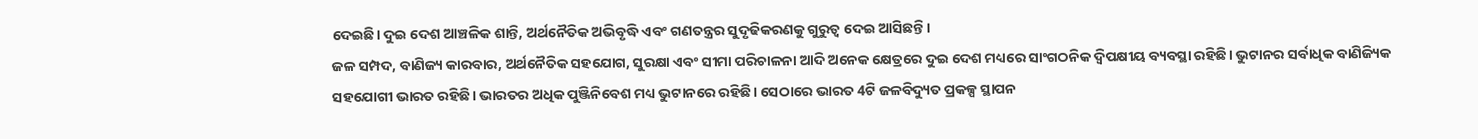ଦେଇଛି। ଦୁଇ ଦେଶ ଆଞ୍ଚଳିକ ଶାନ୍ତି, ଅର୍ଥନୈତିକ ଅଭିବୃଦ୍ଧି ଏବଂ ଗଣତନ୍ତ୍ରର ସୁଦୃଢିକରଣକୁ ଗୁରୁତ୍ବ ଦେଇ ଆସିଛନ୍ତି।
ଜଳ ସମ୍ପଦ, ବାଣିଜ୍ୟ କାରବାର, ଅର୍ଥନୈତିକ ସହଯୋଗ, ସୁରକ୍ଷା ଏବଂ ସୀମା ପରିଚାଳନା ଆଦି ଅନେକ କ୍ଷେତ୍ରରେ ଦୁଇ ଦେଶ ମଧ୍ୟରେ ସାଂଗଠନିକ ଦ୍ବିପକ୍ଷୀୟ ବ୍ୟବସ୍ଥା ରହିଛି। ଭୁଟାନର ସର୍ବାଧିକ ବାଣିଜ୍ୟିକ ସହଯୋଗୀ ଭାରତ ରହିଛି। ଭାରତର ଅଧିକ ପୁଞ୍ଜିନିବେଶ ମଧ୍ୟ ଭୁଟାନରେ ରହିଛି। ସେଠାରେ ଭାରତ 4ଟି ଜଳବିଦ୍ୟୁତ ପ୍ରକଳ୍ପ ସ୍ଥାପନ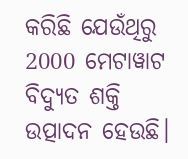କରିଛି ଯେଉଁଥିରୁ 2000 ମେଟାୱାଟ ବିଦ୍ୟୁତ ଶକ୍ତି ଉତ୍ପାଦନ ହେଉଛି।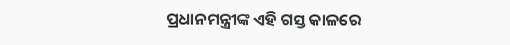ପ୍ରଧାନମନ୍ତ୍ରୀଙ୍କ ଏହି ଗସ୍ତ କାଳରେ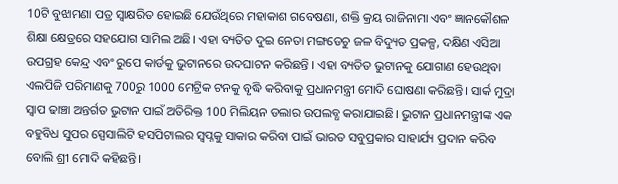10ଟି ବୁଝାମଣା ପତ୍ର ସ୍ବାକ୍ଷରିତ ହୋଇଛି ଯେଉଁଥିରେ ମହାକାଶ ଗବେଷଣା, ଶକ୍ତି କ୍ରୟ ରାଜିନାମା ଏବଂ ଜ୍ଞାନକୌଶଳ ଶିକ୍ଷା କ୍ଷେତ୍ରରେ ସହଯୋଗ ସାମିଲ ଅଛି। ଏହା ବ୍ୟତିତ ଦୁଇ ନେତା ମଙ୍ଗଡେଚୁ ଜଳ ବିଦ୍ୟୁତ ପ୍ରକଳ୍ପ, ଦକ୍ଷିଣ ଏସିଆ ଉପଗ୍ରହ କେନ୍ଦ୍ର ଏବଂ ରୁପେ କାର୍ଡକୁ ଭୁଟାନରେ ଉଦଘାଟନ କରିଛନ୍ତି । ଏହା ବ୍ୟତିତ ଭୁଟାନକୁ ଯୋଗାଣ ହେଉଥିବା ଏଲପିଜି ପରିମାଣକୁ 700ରୁ 1000 ମେଟ୍ରିକ ଟନକୁ ବୃଦ୍ଧି କରିବାକୁ ପ୍ରଧାନମନ୍ତ୍ରୀ ମୋଦି ଘୋଷଣା କରିଛନ୍ତି। ସାର୍କ ମୁଦ୍ରା ସ୍ବାପ ଢାଞ୍ଚା ଅନ୍ତର୍ଗତ ଭୁଟାନ ପାଇଁ ଅତିରିକ୍ତ 100 ମିଲିୟନ ଡଲାର ଉପଲବ୍ଧ କରାଯାଇଛି। ଭୁଟାନ ପ୍ରଧାନମନ୍ତ୍ରୀଙ୍କ ଏକ ବହୁବିଧ ସୁପର ସ୍ପେସାଲିଟି ହସପିଟାଲର ସ୍ବପ୍ନକୁ ସାକାର କରିବା ପାଇଁ ଭାରତ ସବୁପ୍ରକାର ସାହାର୍ଯ୍ୟ ପ୍ରଦାନ କରିବ ବୋଲି ଶ୍ରୀ ମୋଦି କହିଛନ୍ତି।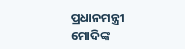ପ୍ରଧାନମନ୍ତ୍ରୀ ମୋଦିଙ୍କ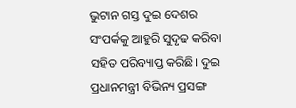ଭୁଟାନ ଗସ୍ତ ଦୁଇ ଦେଶର ସଂପର୍କକୁ ଆହୁରି ସୁଦୃଢ କରିବା ସହିତ ପରିବ୍ୟାପ୍ତ କରିଛି। ଦୁଇ ପ୍ରଧାନମନ୍ତ୍ରୀ ବିଭିନ୍ୟ ପ୍ରସଙ୍ଗ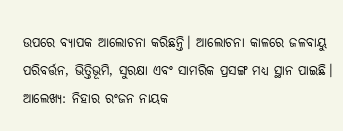ଉପରେ ବ୍ୟାପକ ଆଲୋଚନା କରିଛନ୍ତି। ଆଲୋଚନା କାଳରେ ଜଳବାୟୁ ପରିବର୍ତ୍ତନ, ଭିତ୍ତିଭୂମି, ସୁରକ୍ଷା ଏବଂ ସାମରିକ ପ୍ରସଙ୍ଗ ମଧ୍ୟ ସ୍ଥାନ ପାଇଛି।
ଆଲେଖ୍ୟ: ନିହାର ରଂଜନ ନାୟକ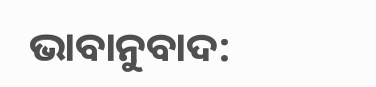ଭାବାନୁବାଦ: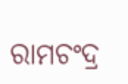ରାମଚଂଦ୍ର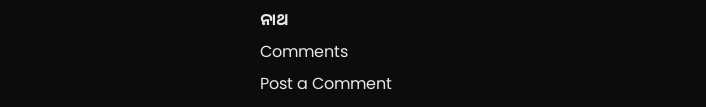ନାଥ
Comments
Post a Comment